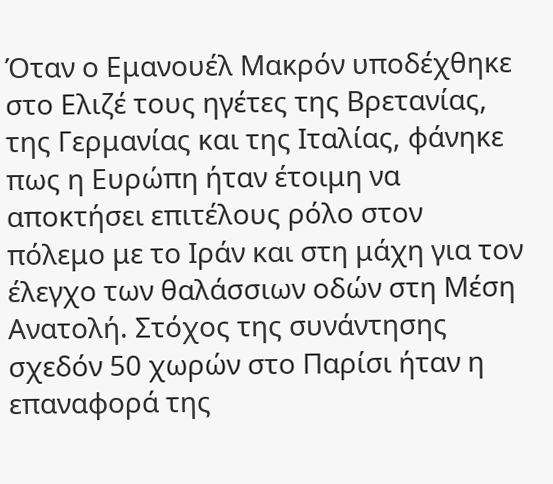Όταν ο Εμανουέλ Μακρόν υποδέχθηκε στο Ελιζέ τους ηγέτες της Βρετανίας, της Γερμανίας και της Ιταλίας, φάνηκε πως η Ευρώπη ήταν έτοιμη να αποκτήσει επιτέλους ρόλο στον πόλεμο με το Ιράν και στη μάχη για τον έλεγχο των θαλάσσιων οδών στη Μέση Ανατολή. Στόχος της συνάντησης σχεδόν 50 χωρών στο Παρίσι ήταν η επαναφορά της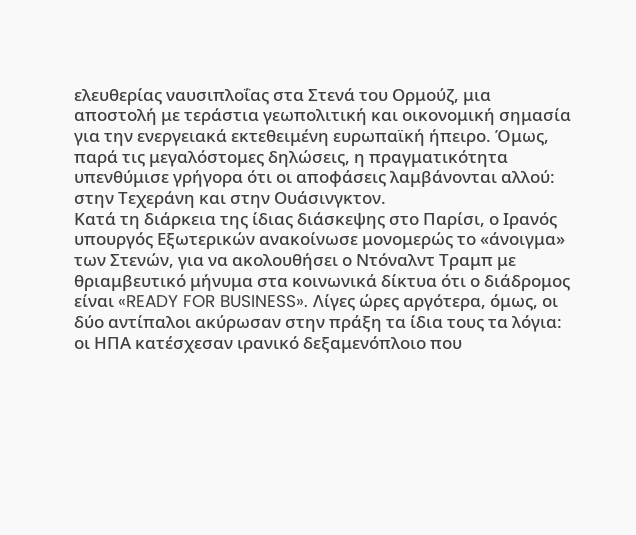ελευθερίας ναυσιπλοΐας στα Στενά του Ορμούζ, μια αποστολή με τεράστια γεωπολιτική και οικονομική σημασία για την ενεργειακά εκτεθειμένη ευρωπαϊκή ήπειρο. Όμως, παρά τις μεγαλόστομες δηλώσεις, η πραγματικότητα υπενθύμισε γρήγορα ότι οι αποφάσεις λαμβάνονται αλλού: στην Τεχεράνη και στην Ουάσινγκτον.
Κατά τη διάρκεια της ίδιας διάσκεψης στο Παρίσι, ο Ιρανός υπουργός Εξωτερικών ανακοίνωσε μονομερώς το «άνοιγμα» των Στενών, για να ακολουθήσει ο Ντόναλντ Τραμπ με θριαμβευτικό μήνυμα στα κοινωνικά δίκτυα ότι ο διάδρομος είναι «READY FOR BUSINESS». Λίγες ώρες αργότερα, όμως, οι δύο αντίπαλοι ακύρωσαν στην πράξη τα ίδια τους τα λόγια: οι ΗΠΑ κατέσχεσαν ιρανικό δεξαμενόπλοιο που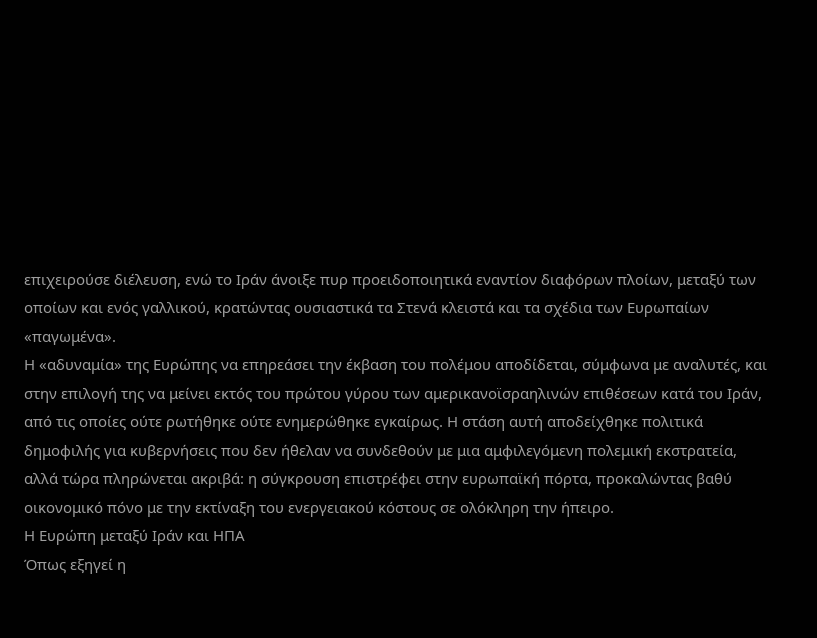επιχειρούσε διέλευση, ενώ το Ιράν άνοιξε πυρ προειδοποιητικά εναντίον διαφόρων πλοίων, μεταξύ των οποίων και ενός γαλλικού, κρατώντας ουσιαστικά τα Στενά κλειστά και τα σχέδια των Ευρωπαίων «παγωμένα».
Η «αδυναμία» της Ευρώπης να επηρεάσει την έκβαση του πολέμου αποδίδεται, σύμφωνα με αναλυτές, και στην επιλογή της να μείνει εκτός του πρώτου γύρου των αμερικανοϊσραηλινών επιθέσεων κατά του Ιράν, από τις οποίες ούτε ρωτήθηκε ούτε ενημερώθηκε εγκαίρως. Η στάση αυτή αποδείχθηκε πολιτικά δημοφιλής για κυβερνήσεις που δεν ήθελαν να συνδεθούν με μια αμφιλεγόμενη πολεμική εκστρατεία, αλλά τώρα πληρώνεται ακριβά: η σύγκρουση επιστρέφει στην ευρωπαϊκή πόρτα, προκαλώντας βαθύ οικονομικό πόνο με την εκτίναξη του ενεργειακού κόστους σε ολόκληρη την ήπειρο.
Η Ευρώπη μεταξύ Ιράν και ΗΠΑ
Όπως εξηγεί η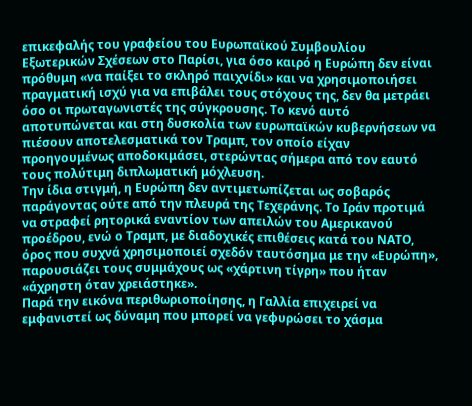επικεφαλής του γραφείου του Ευρωπαϊκού Συμβουλίου Εξωτερικών Σχέσεων στο Παρίσι, για όσο καιρό η Ευρώπη δεν είναι πρόθυμη «να παίξει το σκληρό παιχνίδι» και να χρησιμοποιήσει πραγματική ισχύ για να επιβάλει τους στόχους της, δεν θα μετράει όσο οι πρωταγωνιστές της σύγκρουσης. Το κενό αυτό αποτυπώνεται και στη δυσκολία των ευρωπαϊκών κυβερνήσεων να πιέσουν αποτελεσματικά τον Τραμπ, τον οποίο είχαν προηγουμένως αποδοκιμάσει, στερώντας σήμερα από τον εαυτό τους πολύτιμη διπλωματική μόχλευση.
Την ίδια στιγμή, η Ευρώπη δεν αντιμετωπίζεται ως σοβαρός παράγοντας ούτε από την πλευρά της Τεχεράνης. Το Ιράν προτιμά να στραφεί ρητορικά εναντίον των απειλών του Αμερικανού προέδρου, ενώ ο Τραμπ, με διαδοχικές επιθέσεις κατά του ΝΑΤΟ, όρος που συχνά χρησιμοποιεί σχεδόν ταυτόσημα με την «Ευρώπη», παρουσιάζει τους συμμάχους ως «χάρτινη τίγρη» που ήταν «άχρηστη όταν χρειάστηκε».
Παρά την εικόνα περιθωριοποίησης, η Γαλλία επιχειρεί να εμφανιστεί ως δύναμη που μπορεί να γεφυρώσει το χάσμα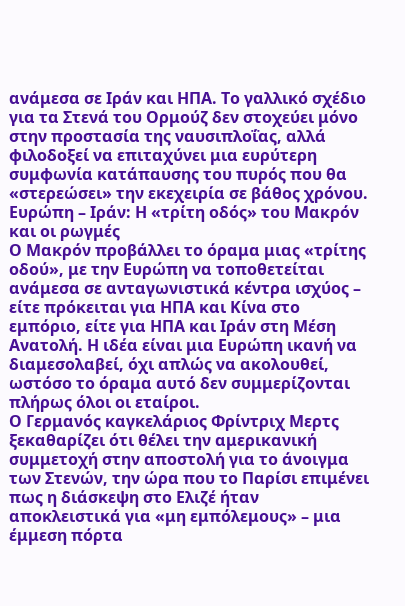ανάμεσα σε Ιράν και ΗΠΑ. Το γαλλικό σχέδιο για τα Στενά του Ορμούζ δεν στοχεύει μόνο στην προστασία της ναυσιπλοΐας, αλλά φιλοδοξεί να επιταχύνει μια ευρύτερη συμφωνία κατάπαυσης του πυρός που θα «στερεώσει» την εκεχειρία σε βάθος χρόνου.
Ευρώπη – Ιράν: Η «τρίτη οδός» του Μακρόν και οι ρωγμές
Ο Μακρόν προβάλλει το όραμα μιας «τρίτης οδού», με την Ευρώπη να τοποθετείται ανάμεσα σε ανταγωνιστικά κέντρα ισχύος – είτε πρόκειται για ΗΠΑ και Κίνα στο εμπόριο, είτε για ΗΠΑ και Ιράν στη Μέση Ανατολή. Η ιδέα είναι μια Ευρώπη ικανή να διαμεσολαβεί, όχι απλώς να ακολουθεί, ωστόσο το όραμα αυτό δεν συμμερίζονται πλήρως όλοι οι εταίροι.
Ο Γερμανός καγκελάριος Φρίντριχ Μερτς ξεκαθαρίζει ότι θέλει την αμερικανική συμμετοχή στην αποστολή για το άνοιγμα των Στενών, την ώρα που το Παρίσι επιμένει πως η διάσκεψη στο Ελιζέ ήταν αποκλειστικά για «μη εμπόλεμους» – μια έμμεση πόρτα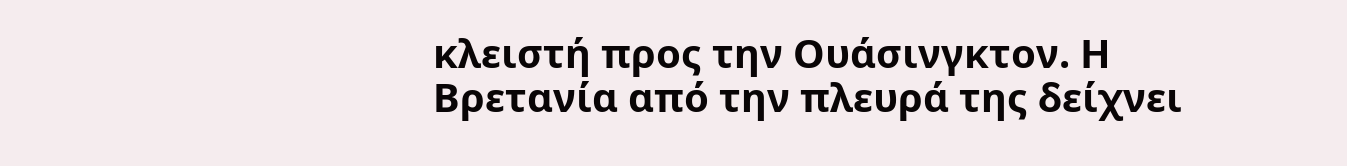κλειστή προς την Ουάσινγκτον. Η Βρετανία από την πλευρά της δείχνει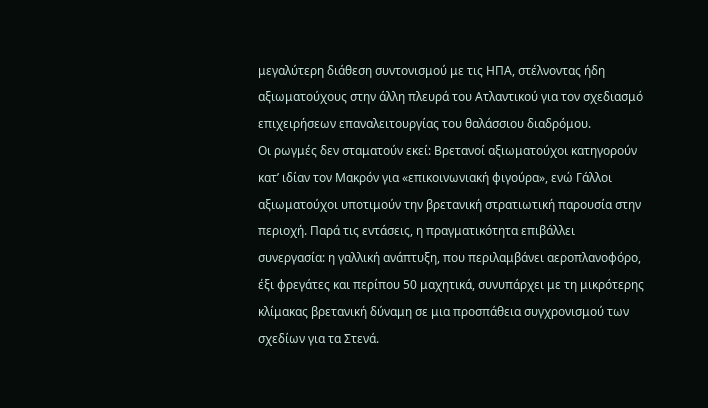μεγαλύτερη διάθεση συντονισμού με τις ΗΠΑ, στέλνοντας ήδη αξιωματούχους στην άλλη πλευρά του Ατλαντικού για τον σχεδιασμό επιχειρήσεων επαναλειτουργίας του θαλάσσιου διαδρόμου.
Οι ρωγμές δεν σταματούν εκεί: Βρετανοί αξιωματούχοι κατηγορούν κατ’ ιδίαν τον Μακρόν για «επικοινωνιακή φιγούρα», ενώ Γάλλοι αξιωματούχοι υποτιμούν την βρετανική στρατιωτική παρουσία στην περιοχή. Παρά τις εντάσεις, η πραγματικότητα επιβάλλει συνεργασία: η γαλλική ανάπτυξη, που περιλαμβάνει αεροπλανοφόρο, έξι φρεγάτες και περίπου 50 μαχητικά, συνυπάρχει με τη μικρότερης κλίμακας βρετανική δύναμη σε μια προσπάθεια συγχρονισμού των σχεδίων για τα Στενά.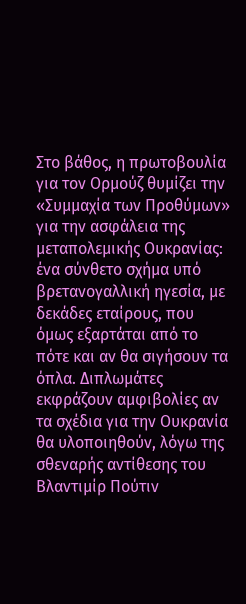Στο βάθος, η πρωτοβουλία για τον Ορμούζ θυμίζει την «Συμμαχία των Προθύμων» για την ασφάλεια της μεταπολεμικής Ουκρανίας: ένα σύνθετο σχήμα υπό βρετανογαλλική ηγεσία, με δεκάδες εταίρους, που όμως εξαρτάται από το πότε και αν θα σιγήσουν τα όπλα. Διπλωμάτες εκφράζουν αμφιβολίες αν τα σχέδια για την Ουκρανία θα υλοποιηθούν, λόγω της σθεναρής αντίθεσης του Βλαντιμίρ Πούτιν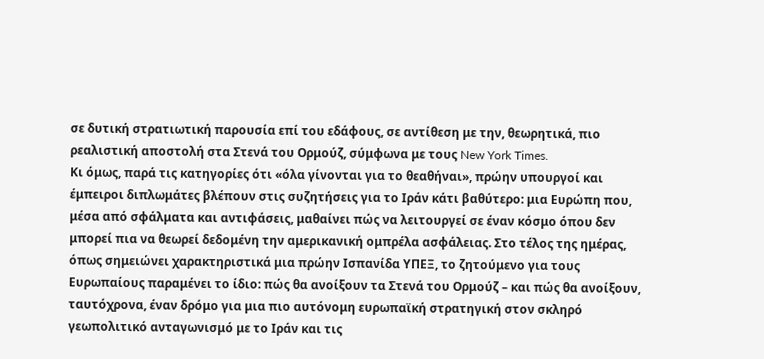σε δυτική στρατιωτική παρουσία επί του εδάφους, σε αντίθεση με την, θεωρητικά, πιο ρεαλιστική αποστολή στα Στενά του Ορμούζ, σύμφωνα με τους New York Times.
Κι όμως, παρά τις κατηγορίες ότι «όλα γίνονται για το θεαθήναι», πρώην υπουργοί και έμπειροι διπλωμάτες βλέπουν στις συζητήσεις για το Ιράν κάτι βαθύτερο: μια Ευρώπη που, μέσα από σφάλματα και αντιφάσεις, μαθαίνει πώς να λειτουργεί σε έναν κόσμο όπου δεν μπορεί πια να θεωρεί δεδομένη την αμερικανική ομπρέλα ασφάλειας. Στο τέλος της ημέρας, όπως σημειώνει χαρακτηριστικά μια πρώην Ισπανίδα ΥΠΕΞ, το ζητούμενο για τους Ευρωπαίους παραμένει το ίδιο: πώς θα ανοίξουν τα Στενά του Ορμούζ – και πώς θα ανοίξουν, ταυτόχρονα, έναν δρόμο για μια πιο αυτόνομη ευρωπαϊκή στρατηγική στον σκληρό γεωπολιτικό ανταγωνισμό με το Ιράν και τις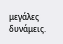μεγάλες δυνάμεις.